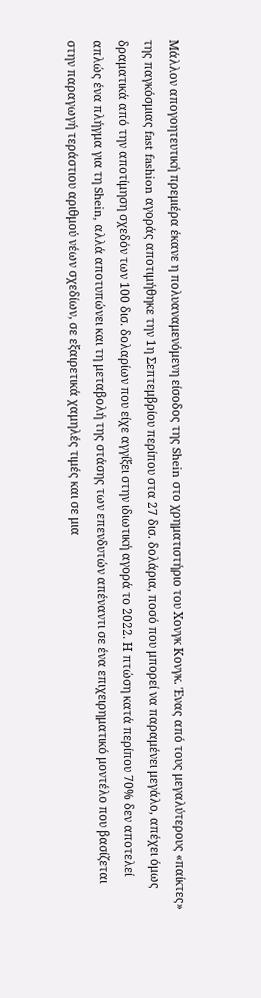Μάλλον απογοητευτική πρεμιέρα έκανε η πολυαναμενόμενη είσοδος της Shein στο χρηματιστήριο του Χονγκ Κονγκ. Ένας από τους μεγαλύτερους «παίκτες» της παγκόσμιας fast fashion αγοράς αποτιμήθηκε την 1η Σεπτεμβρίου περίπου στα 27 δισ. δολάρια, ποσό που μπορεί να παραμένει μεγάλο, απέχει όμως δραματικά από την αποτίμηση σχεδόν των 100 δισ. δολαρίων που είχε αγγίξει στην ιδιωτική αγορά το 2022. Η πτώση κατά περίπου 70% δεν αποτελεί απλώς ένα πλήγμα για τη Shein, αλλά αποτυπώνει και τη μεταβολή της στάσης των επενδυτών απέναντι σε ένα επιχειρηματικό μοντέλο που βασίζεται στην παραγωγή τεράστιου αριθμού νέων σχεδίων, σε εξαιρετικά χαμηλές τιμές και σε μια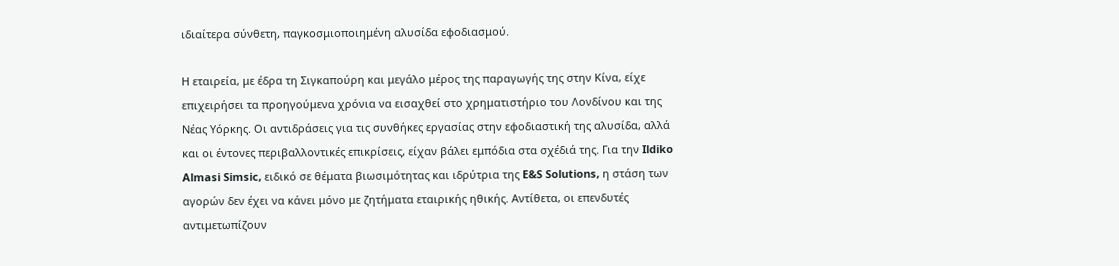ιδιαίτερα σύνθετη, παγκοσμιοποιημένη αλυσίδα εφοδιασμού.

Η εταιρεία, με έδρα τη Σιγκαπούρη και μεγάλο μέρος της παραγωγής της στην Κίνα, είχε επιχειρήσει τα προηγούμενα χρόνια να εισαχθεί στο χρηματιστήριο του Λονδίνου και της Νέας Υόρκης. Οι αντιδράσεις για τις συνθήκες εργασίας στην εφοδιαστική της αλυσίδα, αλλά και οι έντονες περιβαλλοντικές επικρίσεις, είχαν βάλει εμπόδια στα σχέδιά της. Για την Ildiko Almasi Simsic, ειδικό σε θέματα βιωσιμότητας και ιδρύτρια της E&S Solutions, η στάση των αγορών δεν έχει να κάνει μόνο με ζητήματα εταιρικής ηθικής. Αντίθετα, οι επενδυτές αντιμετωπίζουν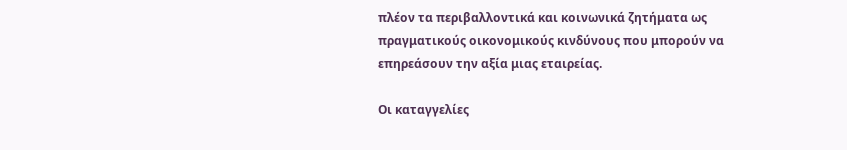πλέον τα περιβαλλοντικά και κοινωνικά ζητήματα ως πραγματικούς οικονομικούς κινδύνους που μπορούν να επηρεάσουν την αξία μιας εταιρείας.

Οι καταγγελίες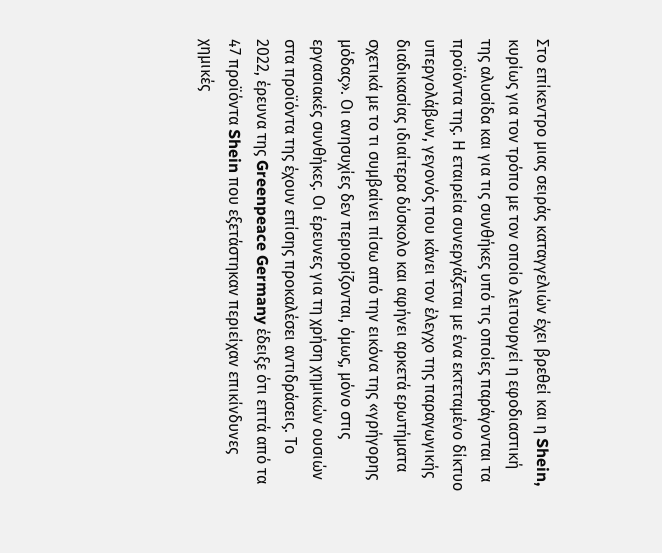Στο επίκεντρο μιας σειράς καταγγελιών έχει βρεθεί και η Shein, κυρίως για τον τρόπο με τον οποίο λειτουργεί η εφοδιαστική της αλυσίδα και για τις συνθήκες υπό τις οποίες παράγονται τα προϊόντα της. Η εταιρεία συνεργάζεται με ένα εκτεταμένο δίκτυο υπεργολάβων, γεγονός που κάνει τον έλεγχο της παραγωγικής διαδικασίας ιδιαίτερα δύσκολο και αφήνει αρκετά ερωτήματα σχετικά με το τι συμβαίνει πίσω από την εικόνα της «γρήγορης μόδας». Οι ανησυχίες δεν περιορίζονται, όμως, μόνο στις εργασιακές συνθήκες. Οι έρευνες για τη χρήση χημικών ουσιών στα προϊόντα της έχουν επίσης προκαλέσει αντιδράσεις. Το 2022, έρευνα της Greenpeace Germany έδειξε ότι επτά από τα 47 προϊόντα Shein που εξετάστηκαν περιείχαν επικίνδυνες χημικές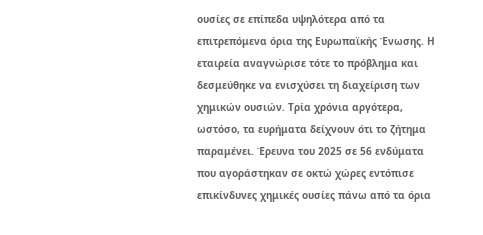ουσίες σε επίπεδα υψηλότερα από τα επιτρεπόμενα όρια της Ευρωπαϊκής Ένωσης. Η εταιρεία αναγνώρισε τότε το πρόβλημα και δεσμεύθηκε να ενισχύσει τη διαχείριση των χημικών ουσιών. Τρία χρόνια αργότερα, ωστόσο, τα ευρήματα δείχνουν ότι το ζήτημα παραμένει. Έρευνα του 2025 σε 56 ενδύματα που αγοράστηκαν σε οκτώ χώρες εντόπισε επικίνδυνες χημικές ουσίες πάνω από τα όρια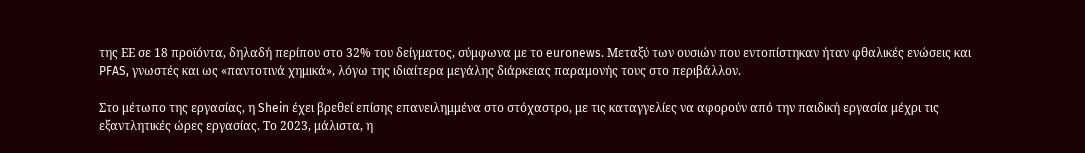της ΕΕ σε 18 προϊόντα, δηλαδή περίπου στο 32% του δείγματος, σύμφωνα με το euronews. Μεταξύ των ουσιών που εντοπίστηκαν ήταν φθαλικές ενώσεις και PFAS, γνωστές και ως «παντοτινά χημικά», λόγω της ιδιαίτερα μεγάλης διάρκειας παραμονής τους στο περιβάλλον.

Στο μέτωπο της εργασίας, η Shein έχει βρεθεί επίσης επανειλημμένα στο στόχαστρο, με τις καταγγελίες να αφορούν από την παιδική εργασία μέχρι τις εξαντλητικές ώρες εργασίας. Το 2023, μάλιστα, η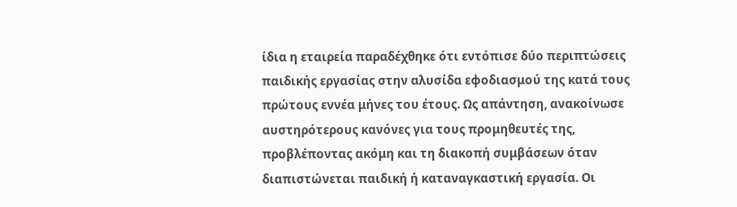ίδια η εταιρεία παραδέχθηκε ότι εντόπισε δύο περιπτώσεις παιδικής εργασίας στην αλυσίδα εφοδιασμού της κατά τους πρώτους εννέα μήνες του έτους. Ως απάντηση, ανακοίνωσε αυστηρότερους κανόνες για τους προμηθευτές της, προβλέποντας ακόμη και τη διακοπή συμβάσεων όταν διαπιστώνεται παιδική ή καταναγκαστική εργασία. Οι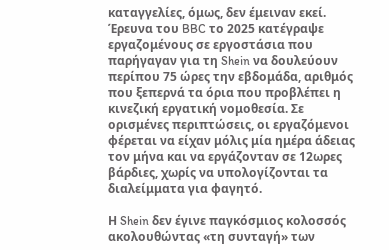καταγγελίες, όμως, δεν έμειναν εκεί. Έρευνα του BBC το 2025 κατέγραψε εργαζομένους σε εργοστάσια που παρήγαγαν για τη Shein να δουλεύουν περίπου 75 ώρες την εβδομάδα, αριθμός που ξεπερνά τα όρια που προβλέπει η κινεζική εργατική νομοθεσία. Σε ορισμένες περιπτώσεις, οι εργαζόμενοι φέρεται να είχαν μόλις μία ημέρα άδειας τον μήνα και να εργάζονταν σε 12ωρες βάρδιες, χωρίς να υπολογίζονται τα διαλείμματα για φαγητό.

Η Shein δεν έγινε παγκόσμιος κολοσσός ακολουθώντας «τη συνταγή» των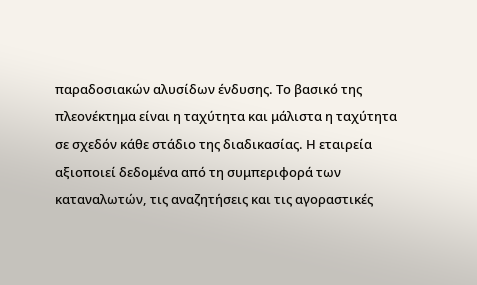παραδοσιακών αλυσίδων ένδυσης. Το βασικό της πλεονέκτημα είναι η ταχύτητα και μάλιστα η ταχύτητα σε σχεδόν κάθε στάδιο της διαδικασίας. Η εταιρεία αξιοποιεί δεδομένα από τη συμπεριφορά των καταναλωτών, τις αναζητήσεις και τις αγοραστικές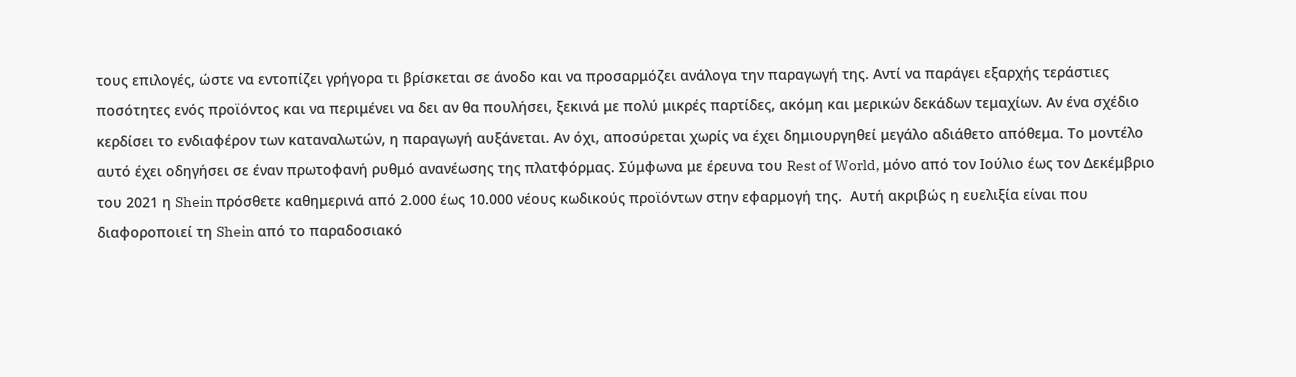τους επιλογές, ώστε να εντοπίζει γρήγορα τι βρίσκεται σε άνοδο και να προσαρμόζει ανάλογα την παραγωγή της. Αντί να παράγει εξαρχής τεράστιες ποσότητες ενός προϊόντος και να περιμένει να δει αν θα πουλήσει, ξεκινά με πολύ μικρές παρτίδες, ακόμη και μερικών δεκάδων τεμαχίων. Αν ένα σχέδιο κερδίσει το ενδιαφέρον των καταναλωτών, η παραγωγή αυξάνεται. Αν όχι, αποσύρεται χωρίς να έχει δημιουργηθεί μεγάλο αδιάθετο απόθεμα. Το μοντέλο αυτό έχει οδηγήσει σε έναν πρωτοφανή ρυθμό ανανέωσης της πλατφόρμας. Σύμφωνα με έρευνα του Rest of World, μόνο από τον Ιούλιο έως τον Δεκέμβριο του 2021 η Shein πρόσθετε καθημερινά από 2.000 έως 10.000 νέους κωδικούς προϊόντων στην εφαρμογή της.  Αυτή ακριβώς η ευελιξία είναι που διαφοροποιεί τη Shein από το παραδοσιακό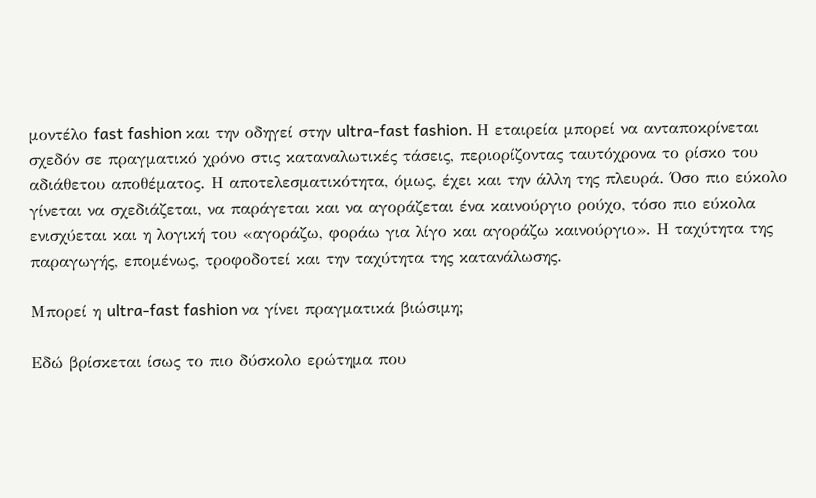μοντέλο fast fashion και την οδηγεί στην ultra-fast fashion. Η εταιρεία μπορεί να ανταποκρίνεται σχεδόν σε πραγματικό χρόνο στις καταναλωτικές τάσεις, περιορίζοντας ταυτόχρονα το ρίσκο του αδιάθετου αποθέματος. Η αποτελεσματικότητα, όμως, έχει και την άλλη της πλευρά. Όσο πιο εύκολο γίνεται να σχεδιάζεται, να παράγεται και να αγοράζεται ένα καινούργιο ρούχο, τόσο πιο εύκολα ενισχύεται και η λογική του «αγοράζω, φοράω για λίγο και αγοράζω καινούργιο». Η ταχύτητα της παραγωγής, επομένως, τροφοδοτεί και την ταχύτητα της κατανάλωσης.

Μπορεί η ultra-fast fashion να γίνει πραγματικά βιώσιμη;

Εδώ βρίσκεται ίσως το πιο δύσκολο ερώτημα που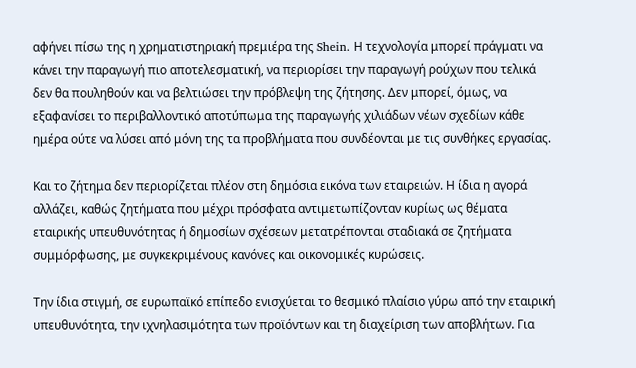αφήνει πίσω της η χρηματιστηριακή πρεμιέρα της Shein. Η τεχνολογία μπορεί πράγματι να κάνει την παραγωγή πιο αποτελεσματική, να περιορίσει την παραγωγή ρούχων που τελικά δεν θα πουληθούν και να βελτιώσει την πρόβλεψη της ζήτησης. Δεν μπορεί, όμως, να εξαφανίσει το περιβαλλοντικό αποτύπωμα της παραγωγής χιλιάδων νέων σχεδίων κάθε ημέρα ούτε να λύσει από μόνη της τα προβλήματα που συνδέονται με τις συνθήκες εργασίας.

Και το ζήτημα δεν περιορίζεται πλέον στη δημόσια εικόνα των εταιρειών. Η ίδια η αγορά αλλάζει, καθώς ζητήματα που μέχρι πρόσφατα αντιμετωπίζονταν κυρίως ως θέματα εταιρικής υπευθυνότητας ή δημοσίων σχέσεων μετατρέπονται σταδιακά σε ζητήματα συμμόρφωσης, με συγκεκριμένους κανόνες και οικονομικές κυρώσεις.

Την ίδια στιγμή, σε ευρωπαϊκό επίπεδο ενισχύεται το θεσμικό πλαίσιο γύρω από την εταιρική υπευθυνότητα, την ιχνηλασιμότητα των προϊόντων και τη διαχείριση των αποβλήτων. Για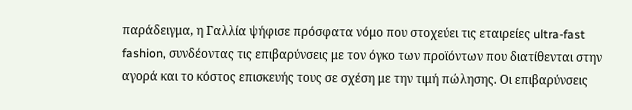παράδειγμα, η Γαλλία ψήφισε πρόσφατα νόμο που στοχεύει τις εταιρείες ultra-fast fashion, συνδέοντας τις επιβαρύνσεις με τον όγκο των προϊόντων που διατίθενται στην αγορά και το κόστος επισκευής τους σε σχέση με την τιμή πώλησης. Οι επιβαρύνσεις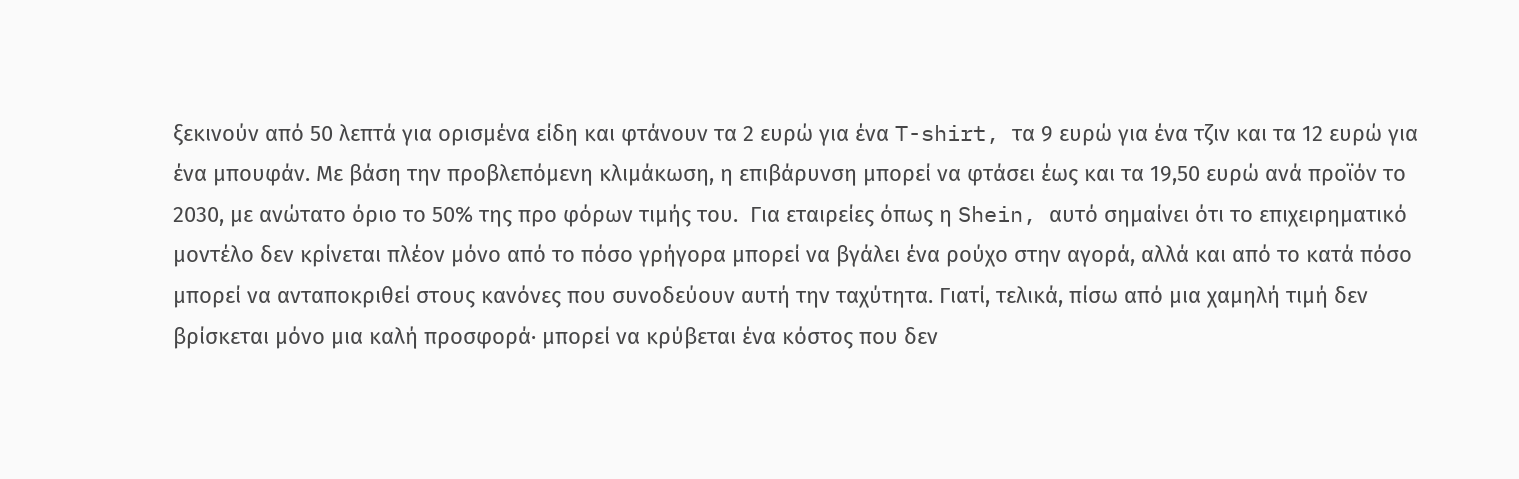ξεκινούν από 50 λεπτά για ορισμένα είδη και φτάνουν τα 2 ευρώ για ένα T-shirt, τα 9 ευρώ για ένα τζιν και τα 12 ευρώ για ένα μπουφάν. Με βάση την προβλεπόμενη κλιμάκωση, η επιβάρυνση μπορεί να φτάσει έως και τα 19,50 ευρώ ανά προϊόν το 2030, με ανώτατο όριο το 50% της προ φόρων τιμής του.  Για εταιρείες όπως η Shein, αυτό σημαίνει ότι το επιχειρηματικό μοντέλο δεν κρίνεται πλέον μόνο από το πόσο γρήγορα μπορεί να βγάλει ένα ρούχο στην αγορά, αλλά και από το κατά πόσο μπορεί να ανταποκριθεί στους κανόνες που συνοδεύουν αυτή την ταχύτητα. Γιατί, τελικά, πίσω από μια χαμηλή τιμή δεν βρίσκεται μόνο μια καλή προσφορά· μπορεί να κρύβεται ένα κόστος που δεν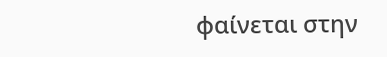φαίνεται στην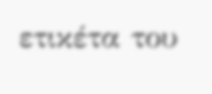ετικέτα του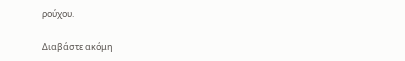ρούχου.

Διαβάστε ακόμη